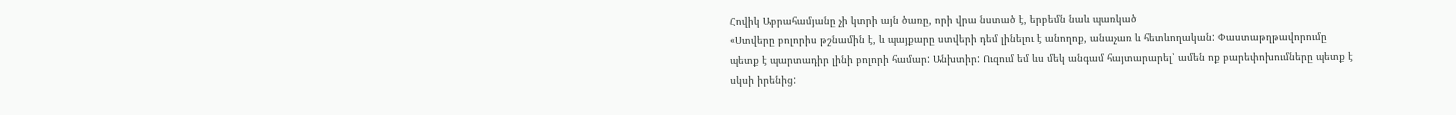Հովիկ Աբրահամյանը չի կտրի այն ծառը, որի վրա նստած է, երբեմն նաև պառկած
«Ստվերը բոլորիս թշնամին է, և պայքարը ստվերի դեմ լինելու է անողոք, անաչառ և հետևողական: Փաստաթղթավորումը պետք է պարտադիր լինի բոլորի համար: Անխտիր: Ուզում եմ ևս մեկ անգամ հայտարարել՝ ամեն ոք բարեփոխումները պետք է սկսի իրենից: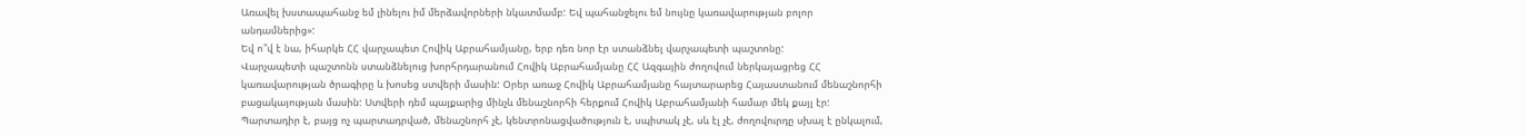Առավել խստապահանջ եմ լինելու իմ մերձավորների նկատմամբ: Եվ պահանջելու եմ նույնը կառավարության բոլոր անդամներից»:
Եվ ո՞վ է նա, իհարկե ՀՀ վարչապետ Հովիկ Աբրահամյանը, երբ դեռ նոր էր ստանձնել վարչապետի պաշտոնը:
Վարչապետի պաշտոնն ստանձնելուց խորհրդարանում Հովիկ Աբրահամյանը ՀՀ Ազգային ժողովում ներկայացրեց ՀՀ կառավարության ծրագիրը և խոսեց ստվերի մասին: Օրեր առաջ Հովիկ Աբրահամյանը հայտարարեց Հայաստանում մենաշնորհի բացակայության մասին: Ստվերի դեմ պայքարից մինչև մենաշնորհի հերքում Հովիկ Աբրահամյանի համար մեկ քայլ էր:
Պարտադիր է, բայց ոչ պարտադրված, մենաշնորհ չէ, կենտրոնացվածություն է, սպիտակ չէ, սև էլ չէ, ժողովուրդը սխալ է ընկալում,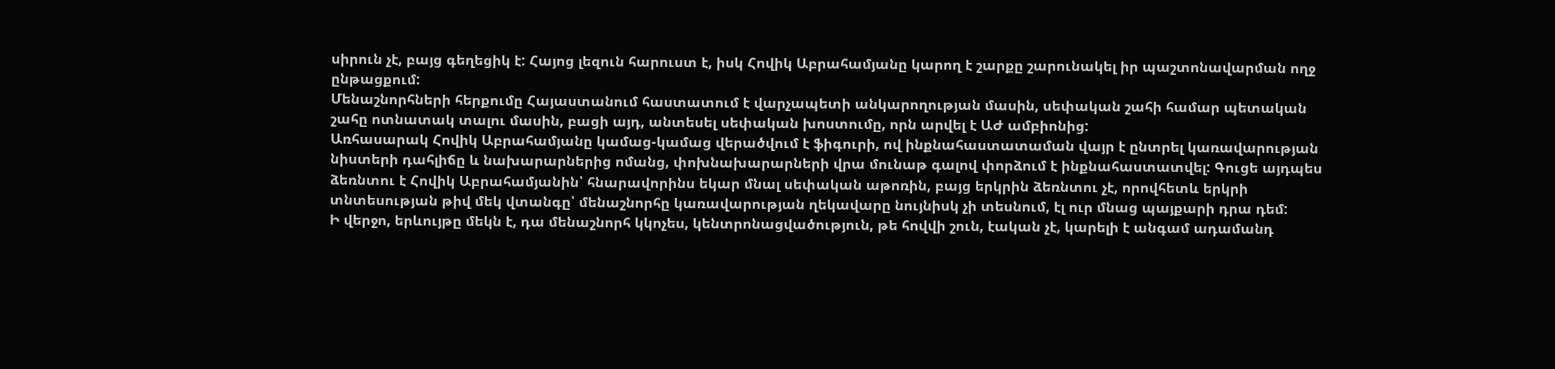սիրուն չէ, բայց գեղեցիկ է: Հայոց լեզուն հարուստ է, իսկ Հովիկ Աբրահամյանը կարող է շարքը շարունակել իր պաշտոնավարման ողջ ընթացքում:
Մենաշնորհների հերքումը Հայաստանում հաստատում է վարչապետի անկարողության մասին, սեփական շահի համար պետական շահը ոտնատակ տալու մասին, բացի այդ, անտեսել սեփական խոստումը, որն արվել է ԱԺ ամբիոնից:
Առհասարակ Հովիկ Աբրահամյանը կամաց-կամաց վերածվում է ֆիգուրի, ով ինքնահաստատաման վայր է ընտրել կառավարության նիստերի դահլիճը և նախարարներից ոմանց, փոխնախարարների վրա մունաթ գալով փորձում է ինքնահաստատվել: Գուցե այդպես ձեռնտու է Հովիկ Աբրահամյանին՝ հնարավորինս եկար մնալ սեփական աթոռին, բայց երկրին ձեռնտու չէ, որովհետև երկրի տնտեսության թիվ մեկ վտանգը՝ մենաշնորհը կառավարության ղեկավարը նույնիսկ չի տեսնում, էլ ուր մնաց պայքարի դրա դեմ:
Ի վերջո, երևույթը մեկն է, դա մենաշնորհ կկոչես, կենտրոնացվածություն, թե հովվի շուն, էական չէ, կարելի է անգամ ադամանդ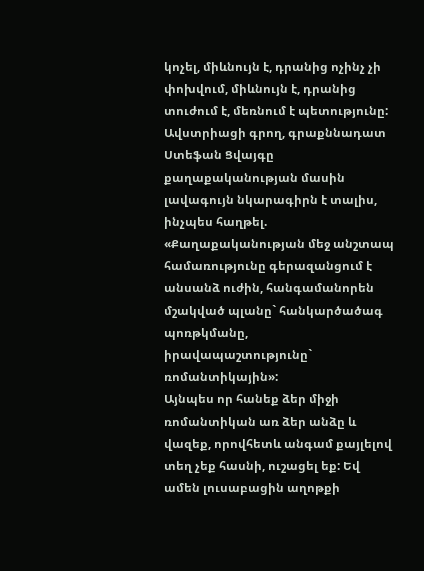կոչել, միևնույն է, դրանից ոչինչ չի փոխվում, միևնույն է, դրանից տուժում է, մեռնում է պետությունը:
Ավստրիացի գրող, գրաքննադատ Ստեֆան Ցվայգը քաղաքականության մասին լավագույն նկարագիրն է տալիս, ինչպես հաղթել. «Քաղաքականության մեջ անշտապ համառությունը գերազանցում է անսանձ ուժին, հանգամանորեն մշակված պլանը` հանկարծածագ պոռթկմանը, իրավապաշտությունը` ռոմանտիկային»:
Այնպես որ հանեք ձեր միջի ռոմանտիկան առ ձեր անձը և վազեք, որովհետև անգամ քայլելով տեղ չեք հասնի, ուշացել եք: Եվ ամեն լուսաբացին աղոթքի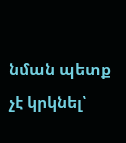նման պետք չէ կրկնել՝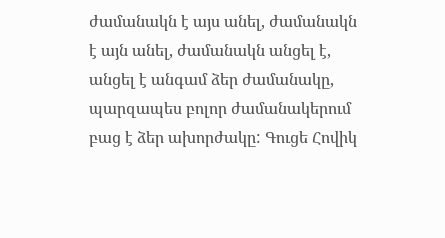ժամանակն է այս անել, ժամանակն է այն անել, ժամանակն անցել է, անցել է անգամ ձեր ժամանակը, պարզապես բոլոր ժամանակերում բաց է ձեր ախորժակը: Գուցե Հովիկ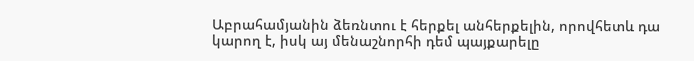Աբրահամյանին ձեռնտու է հերքել անհերքելին, որովհետև դա կարող է, իսկ այ մենաշնորհի դեմ պայքարելը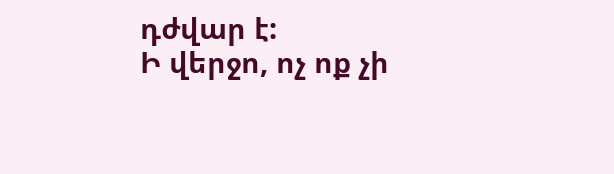դժվար է:
Ի վերջո, ոչ ոք չի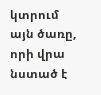կտրում այն ծառը, որի վրա նստած է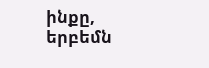ինքը, երբեմն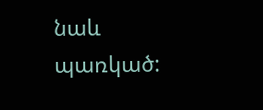նաև պառկած: